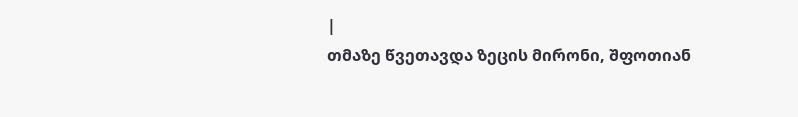|
თმაზე წვეთავდა ზეცის მირონი, შფოთიან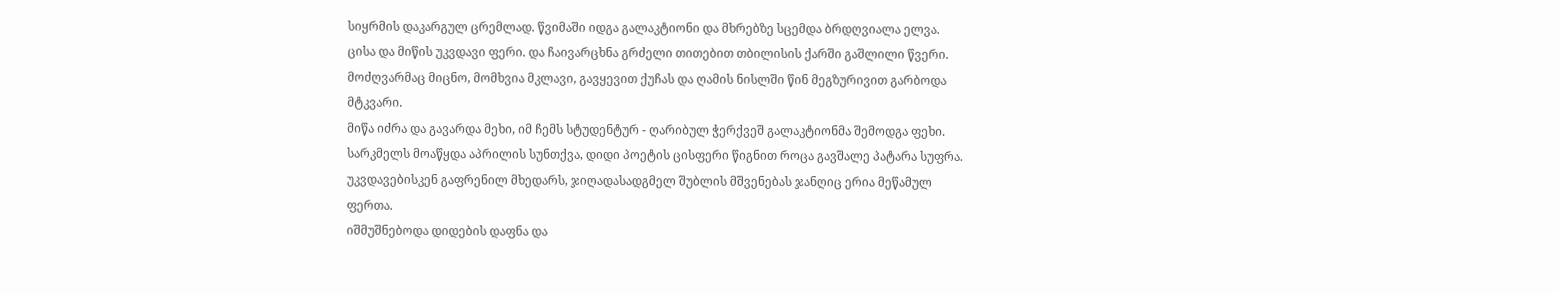სიყრმის დაკარგულ ცრემლად. წვიმაში იდგა გალაკტიონი და მხრებზე სცემდა ბრდღვიალა ელვა.
ცისა და მიწის უკვდავი ფერი. და ჩაივარცხნა გრძელი თითებით თბილისის ქარში გაშლილი წვერი.
მოძღვარმაც მიცნო, მომხვია მკლავი, გავყევით ქუჩას და ღამის ნისლში წინ მეგზურივით გარბოდა მტკვარი.
მიწა იძრა და გავარდა მეხი, იმ ჩემს სტუდენტურ - ღარიბულ ჭერქვეშ გალაკტიონმა შემოდგა ფეხი.
სარკმელს მოაწყდა აპრილის სუნთქვა, დიდი პოეტის ცისფერი წიგნით როცა გავშალე პატარა სუფრა.
უკვდავებისკენ გაფრენილ მხედარს, ჯიღადასადგმელ შუბლის მშვენებას ჯანღიც ერია მეწამულ ფერთა.
იშმუშნებოდა დიდების დაფნა და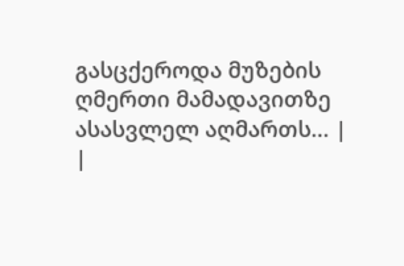გასცქეროდა მუზების ღმერთი მამადავითზე ასასვლელ აღმართს... |
|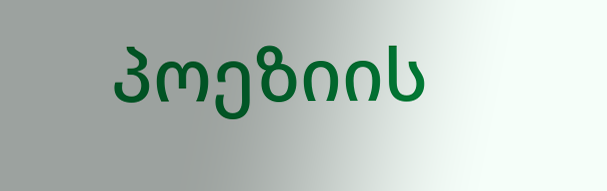პოეზიის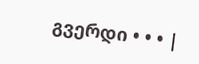გვერდი • • • |